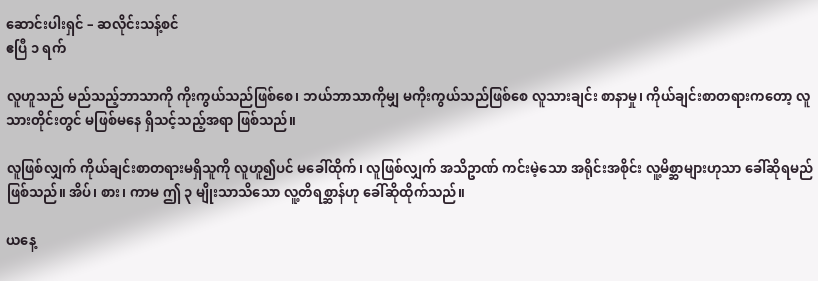ဆောင်းပါးရှင် – ဆလိုင်းသန့်စင်
ဧပြီ ၁ ရက်

လူဟူသည် မည်သည့်ဘာသာကို ကိုးကွယ်သည်ဖြစ်စေ၊ ဘယ်ဘာသာကိုမျှ မကိုးကွယ်သည်ဖြစ်စေ လူသားချင်း စာနာမှု၊ ကိုယ်ချင်းစာတရားကတော့ လူသားတိုင်းတွင် မဖြစ်မနေ ရှိသင့်သည့်အရာ ဖြစ်သည်။

လူဖြစ်လျှက် ကိုယ်ချင်းစာတရားမရှိသူကို လူဟူ၍ပင် မခေါ်ထိုက်၊ လူဖြစ်လျှက် အသိဥာဏ် ကင်းမဲ့သော အရိုင်းအစိုင်း လူ့မိစ္ဆာများဟုသာ ခေါ်ဆိုရမည်ဖြစ်သည်။ အိပ်၊ စား၊ ကာမ ဤ ၃ မျိုးသာသိသော လူ့တိရစ္ဆာန်ဟု ခေါ်ဆိုထိုက်သည်။

ယနေ့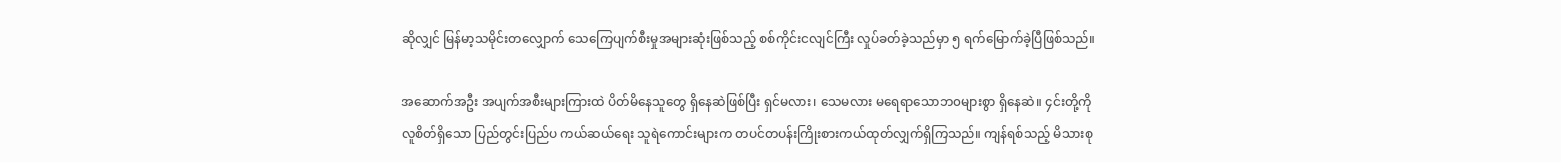ဆိုလျှင် မြန်မာ့သမိုင်းတလျှောက် သေကြေပျက်စီးမှုအများဆုံးဖြစ်သည့် စစ်ကိုင်းငလျင်ကြီး လှုပ်ခတ်ခဲ့သည်မှာ ၅ ရက်မြောက်ခဲ့ပြီဖြစ်သည်။

အဆောက်အဦး အပျက်အစီးများကြားထဲ ပိတ်မိနေသူတွေ ရှိနေဆဲဖြစ်ပြီး ရှင်မလား၊ သေမလား မရေရာသောဘ၀များစွာ ရှိနေဆဲ။ ၄င်းတို့ကို လူစိတ်ရှိသော ပြည်တွင်းပြည်ပ ကယ်ဆယ်ရေး သူရဲကောင်းများက တပင်တပန်းကြိုးစားကယ်ထုတ်လျှက်ရှိကြသည်။ ကျန်ရစ်သည့် မိသားစု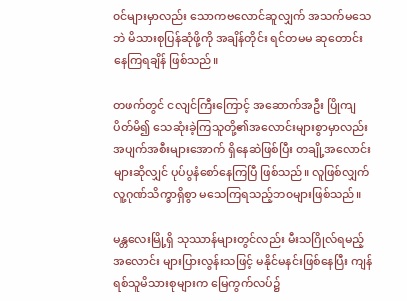၀င်များမှာလည်း သောကဗလောင်ဆူလျှက် အသက်မသေဘဲ မိသားစုပြန်ဆုံဖို့ကို အချိန်တိုင်း ရင်တမမ ဆုတောင်းနေကြရချိန် ဖြစ်သည်။

တဖက်တွင် ငလျင်ကြီးကြောင့် အဆောက်အဦး ပြိုကျပိတ်မိ၍ သေဆုံးခဲ့ကြသူတို့၏အလောင်းများစွာမှာလည်း အပျက်အစီးများအောက် ရှိနေဆဲဖြစ်ပြီး တချို့အလောင်းများဆိုလျှင် ပုပ်ပွနံစော်နေကြပြီ ဖြစ်သည်။ လူဖြစ်လျှက် လူ့ဂုဏ်သိက္ခာရှိစွာ မသေကြရသည့်ဘ၀များဖြစ်သည်။

မန္တလေးမြို့ရှိ သုဿာန်များတွင်လည်း မီးသဂြိုလ်ရမည့်အလောင်း များပြားလွန်းသဖြင့် မနိုင်မနင်းဖြစ်နေပြီး ကျန်ရစ်သူမိသားစုများက မြေကွက်လပ်၌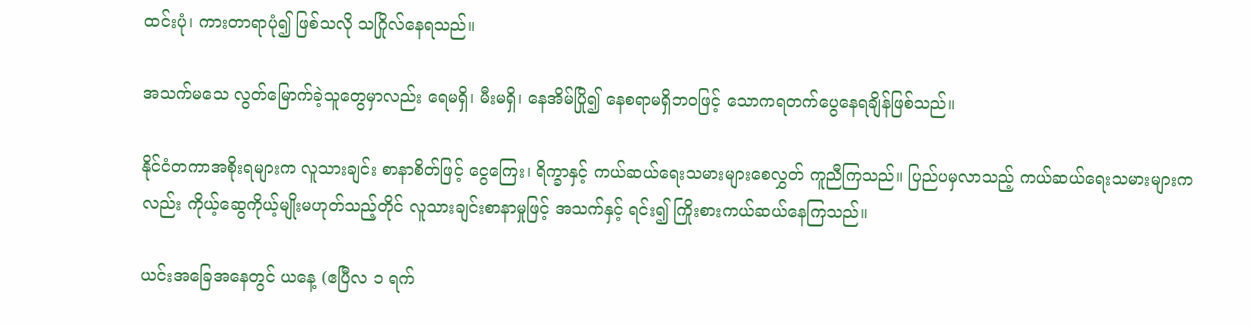ထင်းပုံ၊ ကားတာရာပုံ၍ ဖြစ်သလို သဂြိုလ်နေရသည်။

အသက်မသေ လွတ်မြောက်ခဲ့သူတွေမှာလည်း ရေမရှိ၊ မီးမရှိ၊ နေအိမ်ပြို၍ နေစရာမရှိဘ၀ဖြင့် သောကရတက်ပွေနေရချိန်ဖြစ်သည်။

နိုင်ငံတကာအစိုးရများက လူသားချင်း စာနာစိတ်ဖြင့် ငွေကြေး၊ ရိက္ခာနှင့် ကယ်ဆယ်ရေးသမားများစေလွှတ် ကူညီကြသည်။ ပြည်ပမှလာသည့် ကယ်ဆယ်ရေးသမားများကလည်း ကိုယ့်ဆွေကိုယ့်မျိုးမဟုတ်သည့်တိုင် လူသားချင်းစာနာမှုဖြင့် အသက်နှင့် ရင်း၍ ကြိုးစားကယ်ဆယ်နေကြသည်။

ယင်းအခြေအနေတွင် ယနေ့ (ဧပြီလ ၁ ရက်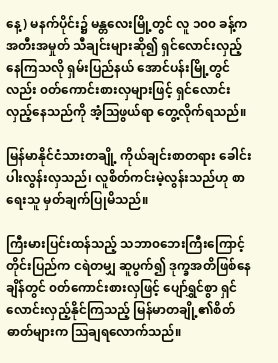နေ့) မနက်ပိုင်း၌ မန္တလေးမြို့တွင် လူ ၁၀၀ ခန့်က အတီးအမှုတ် သီချင်းများဆို၍ ရှင်လောင်းလှည့်နေကြသလို ရှမ်းပြည်နယ် အောင်ပန်းမြို့တွင်လည်း ၀တ်ကောင်းစားလှများဖြင့် ရှင်လောင်းလှည့်နေသည်ကို အံ့သြဖွယ်ရာ တွေ့လိုက်ရသည်။

မြန်မာနိုင်ငံသားတချို့ ကိုယ်ချင်းစာတရား ခေါင်းပါးလွန်းလှသည်၊ လူစိတ်ကင်းမဲ့လွန်းသည်ဟု စာရေးသူ မှတ်ချက်ပြုမိသည်။

ကြီးမားပြင်းထန်သည့် သဘာ၀ဘေးကြီးကြောင့် တိုင်းပြည်က ငရဲတမျှ ဆူပွက်၍ ဒုက္ခအတိဖြစ်နေချိန်တွင် ၀တ်ကောင်းစားလှဖြင့် ပျော်ရွှင်စွာ ရှင်လောင်းလှည့်နိုင်ကြသည့် မြန်မာတချို့၏စိတ်ဓာတ်များက သြချရလောက်သည်။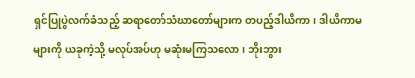ရှင်ပြုပွဲလက်ခံသည့် ဆရာတော်သံဃာတော်များက တပည့်ဒါယိကာ၊ ဒါယိကာမများကို ယခုကဲ့သို့ မလုပ်အပ်ဟု မဆုံးမကြသလော၊ ဘိုးဘွား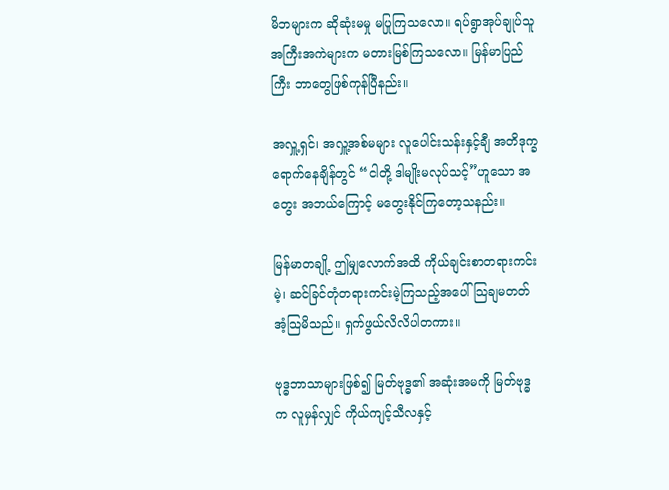မိဘများက ဆိုဆုံးမမှု မပြုကြသလော။ ရပ်ရွာအုပ်ချုပ်သူ အကြီးအကဲများက မတားမြစ်ကြသလော။ မြန်မာပြည်ကြီး ဘာတွေဖြစ်ကုန်ပြီနည်း။

အလှူ့ရှင်၊ အလှူ့အစ်မများ လူပေါင်းသန်းနှင့်ချီ အတိဒုက္ခရောက်နေချိန်တွင် “ငါတို့ ဒါမျိုးမလုပ်သင့်”ဟူသော အတွေး အဘယ်ကြောင့် မတွေးနိုင်ကြတော့သနည်း။

မြန်မာတချို့ ဤမျှလောက်အထိ ကိုယ်ချင်းစာတရားကင်းမဲ့၊ ဆင်ခြင်တုံတရားကင်းမဲ့ကြသည့်အပေါ် သြချမတတ် အံ့သြမိသည်။ ရှက်ဖွယ်လိလိပါတကား။

ဗုဒ္ဓဘာသာများဖြစ်၍ မြတ်ဗုဒ္ဓ၏ အဆုံးအမကို မြတ်ဗုဒ္ဓက လူမှန်လျှင် ကိုယ်ကျင့်သီလနှင့်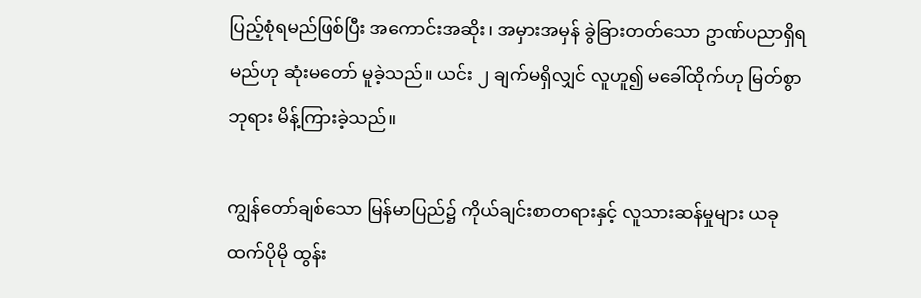ပြည့်စုံရမည်ဖြစ်ပြီး အကောင်းအဆိုး၊ အမှားအမှန် ခွဲခြားတတ်သော ဥာဏ်ပညာရှိရမည်ဟု ဆုံးမတော် မူခဲ့သည်။ ယင်း ၂ ချက်မရှိလျှင် လူဟူ၍ မခေါ်ထိုက်ဟု မြတ်စွာဘုရား မိန့်ကြားခဲ့သည်။

ကျွန်တော်ချစ်သော မြန်မာပြည်၌ ကိုယ်ချင်းစာတရားနှင့် လူသားဆန်မှုများ ယခုထက်ပိုမို ထွန်း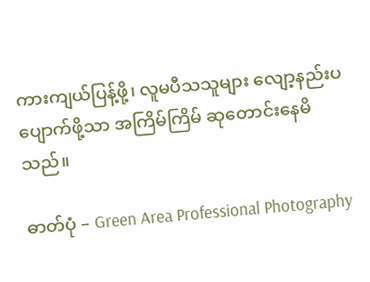ကားကျယ်ပြန့်ဖို့၊ လူမပီသသူများ လျော့နည်းပပျောက်ဖို့သာ အကြိမ်ကြိမ် ဆုတောင်းနေမိသည်။

ဓာတ်ပုံ – Green Area Professional Photography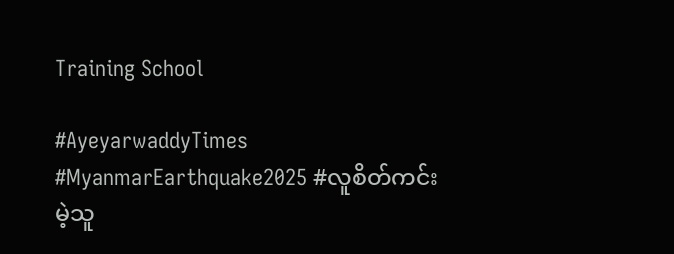Training School

#AyeyarwaddyTimes #MyanmarEarthquake2025 #လူစိတ်ကင်းမဲ့သူ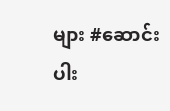များ #ဆောင်းပါး